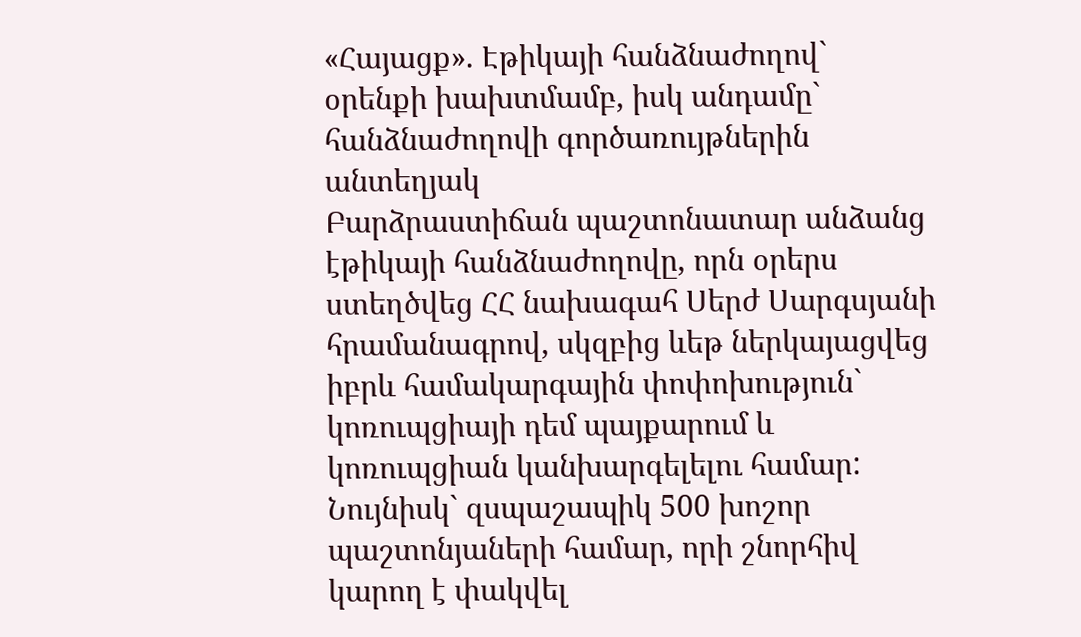«Հայացք». Էթիկայի հանձնաժողով` օրենքի խախտմամբ, իսկ անդամը` հանձնաժողովի գործառույթներին անտեղյակ
Բարձրաստիճան պաշտոնատար անձանց էթիկայի հանձնաժողովը, որն օրերս ստեղծվեց ՀՀ նախագահ Սերժ Սարգսյանի հրամանագրով, սկզբից ևեթ ներկայացվեց իբրև համակարգային փոփոխություն` կոռուպցիայի դեմ պայքարում և կոռուպցիան կանխարգելելու համար: Նույնիսկ` զսպաշապիկ 500 խոշոր պաշտոնյաների համար, որի շնորհիվ կարող է փակվել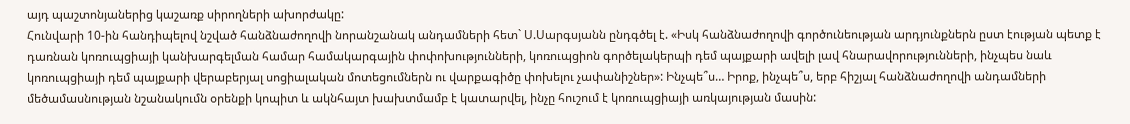այդ պաշտոնյաներից կաշառք սիրողների ախորժակը:
Հունվարի 10-ին հանդիպելով նշված հանձնաժողովի նորանշանակ անդամների հետ` Ս.Սարգսյանն ընդգծել է. «Իսկ հանձնաժողովի գործունեության արդյունքներն ըստ էության պետք է դառնան կոռուպցիայի կանխարգելման համար համակարգային փոփոխությունների, կոռուպցիոն գործելակերպի դեմ պայքարի ավելի լավ հնարավորությունների, ինչպես նաև կոռուպցիայի դեմ պայքարի վերաբերյալ սոցիալական մոտեցումներն ու վարքագիծը փոխելու չափանիշներ»: Ինչպե՞ս… Իրոք, ինչպե՞ս, երբ հիշյալ հանձնաժողովի անդամների մեծամասնության նշանակումն օրենքի կոպիտ և ակնհայտ խախտմամբ է կատարվել, ինչը հուշում է կոռուպցիայի առկայության մասին: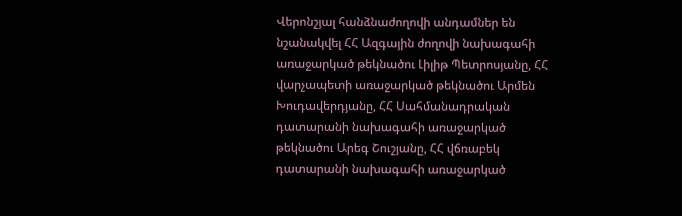Վերոնշյալ հանձնաժողովի անդամներ են նշանակվել ՀՀ Ազգային ժողովի նախագահի առաջարկած թեկնածու Լիլիթ Պետրոսյանը, ՀՀ վարչապետի առաջարկած թեկնածու Արմեն Խուդավերդյանը, ՀՀ Սահմանադրական դատարանի նախագահի առաջարկած թեկնածու Արեգ Շուշյանը, ՀՀ վճռաբեկ դատարանի նախագահի առաջարկած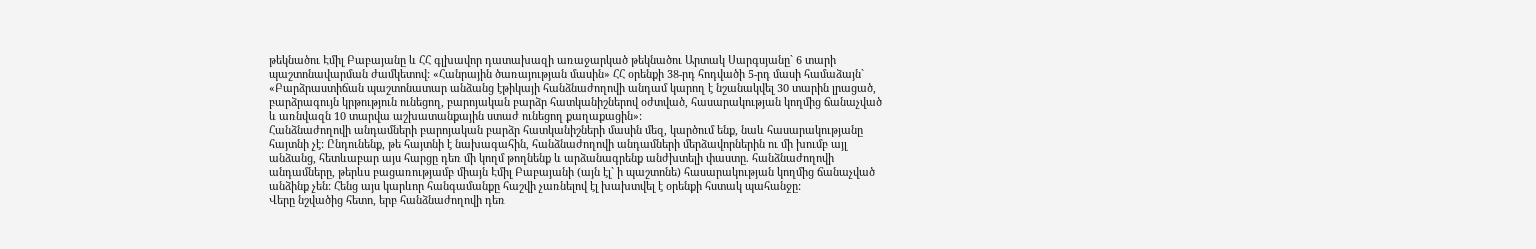թեկնածու Էմիլ Բաբայանը և ՀՀ գլխավոր դատախազի առաջարկած թեկնածու Արտակ Սարգսյանը` 6 տարի պաշտոնավարման ժամկետով: «Հանրային ծառայության մասին» ՀՀ օրենքի 38-րդ հոդվածի 5-րդ մասի համաձայն` «Բարձրաստիճան պաշտոնատար անձանց էթիկայի հանձնաժողովի անդամ կարող է նշանակվել 30 տարին լրացած, բարձրագույն կրթություն ունեցող, բարոյական բարձր հատկանիշներով օժտված, հասարակության կողմից ճանաչված և առնվազն 10 տարվա աշխատանքային ստաժ ունեցող քաղաքացին»:
Հանձնաժողովի անդամների բարոյական բարձր հատկանիշների մասին մեզ, կարծում ենք, նաև հասարակությանը հայտնի չէ: Ընդունենք, թե հայտնի է նախագահին, հանձնաժողովի անդամների մերձավորներին ու մի խումբ այլ անձանց, հետևաբար այս հարցը դեռ մի կողմ թողնենք և արձանագրենք անժխտելի փաստը. հանձնաժողովի անդամները, թերևս բացառությամբ միայն Էմիլ Բաբայանի (այն էլ` ի պաշտոնե) հասարակության կողմից ճանաչված անձինք չեն: Հենց այս կարևոր հանգամանքը հաշվի չառնելով էլ խախտվել է օրենքի հստակ պահանջը:
Վերը նշվածից հետո, երբ հանձնաժողովի դեռ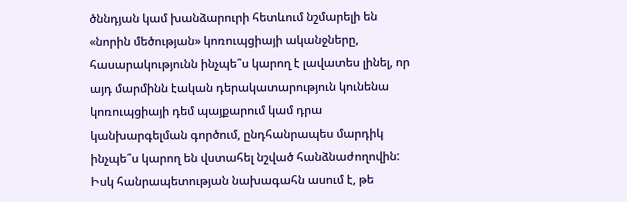ծննդյան կամ խանձարուրի հետևում նշմարելի են «նորին մեծության» կոռուպցիայի ականջները, հասարակությունն ինչպե՞ս կարող է լավատես լինել, որ այդ մարմինն էական դերակատարություն կունենա կոռուպցիայի դեմ պայքարում կամ դրա կանխարգելման գործում, ընդհանրապես մարդիկ ինչպե՞ս կարող են վստահել նշված հանձնաժողովին: Իսկ հանրապետության նախագահն ասում է, թե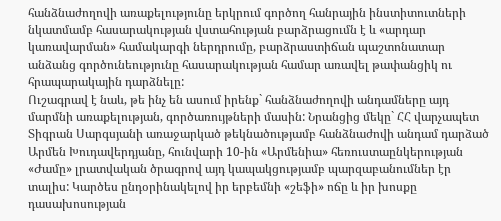հանձնաժողովի առաքելությունը երկրում գործող հանրային ինստիտուտների նկատմամբ հասարակության վստահության բարձրացումն է և «արդար կառավարման» համակարգի ներդրումը, բարձրաստիճան պաշտոնատար անձանց գործունեությունը հասարակության համար առավել թափանցիկ ու հրապարակային դարձնելը:
Ուշագրավ է նաև, թե ինչ են ասում իրենք` հանձնաժողովի անդամները այդ մարմնի առաքելության, գործառույթների մասին: Նրանցից մեկը` ՀՀ վարչապետ Տիգրան Սարգսյանի առաջարկած թեկնածությամբ հանձնաժովի անդամ դարձած Արմեն Խուդավերդյանը, հունվարի 10-ին «Արմենիա» հեռուստաընկերության «Ժամը» լրատվական ծրագրով այդ կապակցությամբ պարզաբանումներ էր տալիս: Կարծես ընդօրինակելով իր երբեմնի «շեֆի» ոճը և իր խոսքը դասախոսության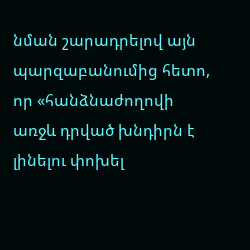նման շարադրելով այն պարզաբանումից հետո, որ «հանձնաժողովի առջև դրված խնդիրն է լինելու փոխել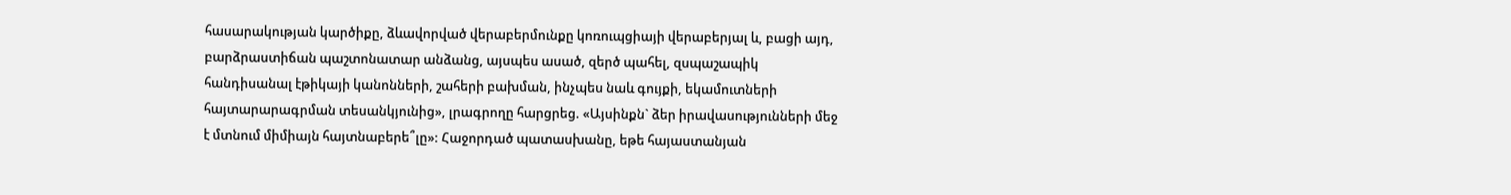հասարակության կարծիքը, ձևավորված վերաբերմունքը կոռուպցիայի վերաբերյալ և, բացի այդ, բարձրաստիճան պաշտոնատար անձանց, այսպես ասած, զերծ պահել, զսպաշապիկ հանդիսանալ էթիկայի կանոնների, շահերի բախման, ինչպես նաև գույքի, եկամուտների հայտարարագրման տեսանկյունից», լրագրողը հարցրեց. «Այսինքն` ձեր իրավասությունների մեջ է մտնում միմիայն հայտնաբերե՞լը»: Հաջորդած պատասխանը, եթե հայաստանյան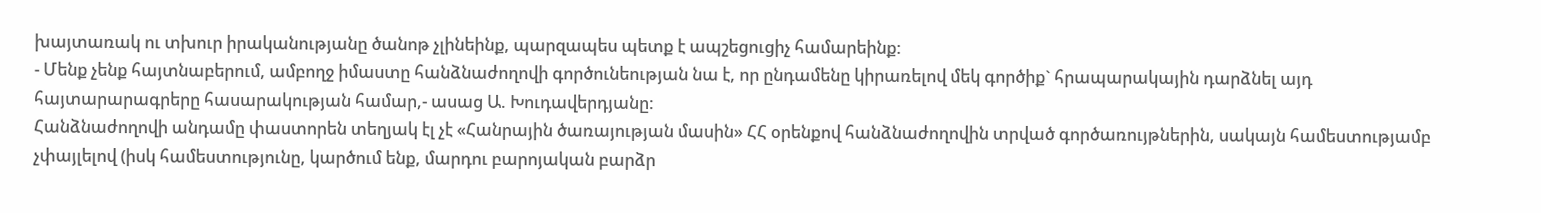խայտառակ ու տխուր իրականությանը ծանոթ չլինեինք, պարզապես պետք է ապշեցուցիչ համարեինք:
- Մենք չենք հայտնաբերում, ամբողջ իմաստը հանձնաժողովի գործունեության նա է, որ ընդամենը կիրառելով մեկ գործիք` հրապարակային դարձնել այդ հայտարարագրերը հասարակության համար,- ասաց Ա. Խուդավերդյանը:
Հանձնաժողովի անդամը փաստորեն տեղյակ էլ չէ «Հանրային ծառայության մասին» ՀՀ օրենքով հանձնաժողովին տրված գործառույթներին, սակայն համեստությամբ չփայլելով (իսկ համեստությունը, կարծում ենք, մարդու բարոյական բարձր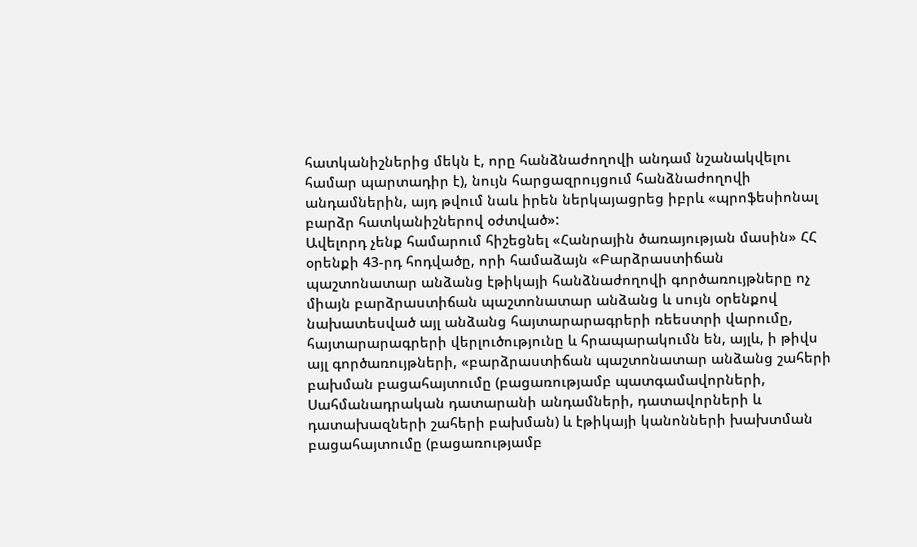հատկանիշներից մեկն է, որը հանձնաժողովի անդամ նշանակվելու համար պարտադիր է), նույն հարցազրույցում հանձնաժողովի անդամներին, այդ թվում նաև իրեն ներկայացրեց իբրև «պրոֆեսիոնալ բարձր հատկանիշներով օժտված»:
Ավելորդ չենք համարում հիշեցնել «Հանրային ծառայության մասին» ՀՀ օրենքի 43-րդ հոդվածը, որի համաձայն «Բարձրաստիճան պաշտոնատար անձանց էթիկայի հանձնաժողովի գործառույթները ոչ միայն բարձրաստիճան պաշտոնատար անձանց և սույն օրենքով նախատեսված այլ անձանց հայտարարագրերի ռեեստրի վարումը, հայտարարագրերի վերլուծությունը և հրապարակումն են, այլև, ի թիվս այլ գործառույթների, «բարձրաստիճան պաշտոնատար անձանց շահերի բախման բացահայտումը (բացառությամբ պատգամավորների, Սահմանադրական դատարանի անդամների, դատավորների և դատախազների շահերի բախման) և էթիկայի կանոնների խախտման բացահայտումը (բացառությամբ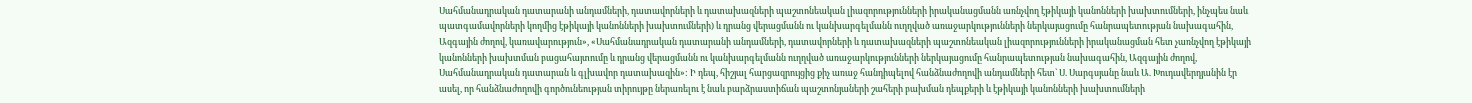Սահմանադրական դատարանի անդամների, դատավորների և դատախազների պաշտոնեական լիազորությունների իրականացմանն առնչվող էթիկայի կանոնների խախտումների, ինչպես նաև պատգամավորների կողմից էթիկայի կանոնների խախտումների) և դրանց վերացմանն ու կանխարգելմանն ուղղված առաջարկությունների ներկայացումը հանրապետության նախագահին, Ազգային ժողով, կառավարություն», «Սահմանադրական դատարանի անդամների, դատավորների և դատախազների պաշտոնեական լիազորությունների իրականացման հետ չառնչվող էթիկայի կանոնների խախտման բացահայտումը և դրանց վերացմանն ու կանխարգելմանն ուղղված առաջարկությունների ներկայացումը հանրապետության նախագահին, Ազգային ժողով, Սահմանադրական դատարան և գլխավոր դատախազին»: Ի դեպ, հիշյալ հարցազրույցից քիչ առաջ հանդիպելով հանձնաժողովի անդամների հետ` Ս. Սարգսյանը նաև Ա. Խուդավերդյանին էր ասել, որ հանձնաժողովի գործունեության տիրույթը ներառելու է նաև բարձրաստիճան պաշտոնյաների շահերի բախման դեպքերի և էթիկայի կանոնների խախտումների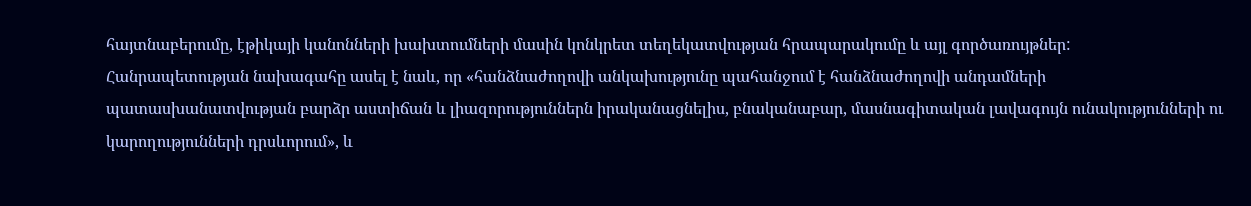հայտնաբերումը, էթիկայի կանոնների խախտումների մասին կոնկրետ տեղեկատվության հրապարակումը և այլ գործառույթներ:
Հանրապետության նախագահը ասել է նաև, որ «հանձնաժողովի անկախությունը պահանջում է հանձնաժողովի անդամների պատասխանատվության բարձր աստիճան և լիազորություններն իրականացնելիս, բնականաբար, մասնագիտական լավագույն ունակությունների ու կարողությունների դրսևորում», և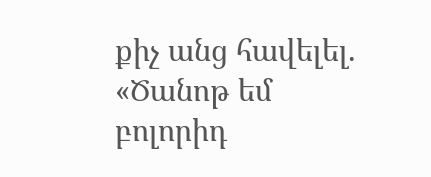քիչ անց հավելել. «Ծանոթ եմ բոլորիդ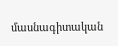մասնագիտական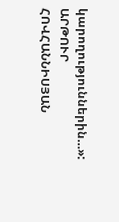կարողություններին…»:
ԱՐԹՈՒՐ ՀՈՎՀԱՆՆԻՍՅԱՆ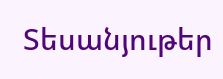Տեսանյութեր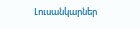Լուսանկարներ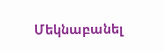Մեկնաբանել